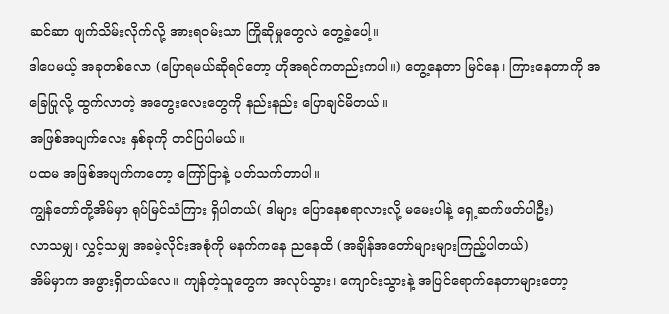ဆင်ဆာ ဖျက်သိမ်းလိုက်လို့ အားရဝမ်းသာ ကြိုဆိုမှုတွေလဲ တွေ့ခဲ့ပေါ့။
ဒါပေမယ့် အခုတစ်လော (ပြောရမယ်ဆိုရင်တော့ ဟိုအရင်ကတည်းကပါ။) တွေ့နေတာ မြင်နေ၊ ကြားနေတာကို အခြေပြုလို့ ထွက်လာတဲ့ အတွေးလေးတွေကို နည်းနည်း ပြောချင်မိတယ်။
အဖြစ်အပျက်လေး နှစ်ခုကို တင်ပြပါမယ်။
ပထမ အဖြစ်အပျက်ကတော့ ကြော်ငြာနဲ့ ပတ်သက်တာပါ။
ကျွန်တော်တို့အိမ်မှာ ရုပ်မြင်သံကြား ရှိပါတယ်( ဒါများ ပြောနေစရာလားလို့ မမေးပါနဲ့ ရှေ့ဆက်ဖတ်ပါဦး)
လာသမျှ၊ လွှင့်သမျှ အခမဲ့လိုင်းအစုံကို မနက်ကနေ ညနေထိ (အချိန်အတော်များများကြည့်ပါတယ်)
အိမ်မှာက အဖွားရှိတယ်လေ။ ကျန်တဲ့သူတွေက အလုပ်သွား၊ ကျောင်းသွားနဲ့ အပြင်ရောက်နေတာများတော့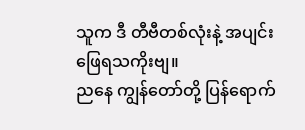သူက ဒီ တီဗီတစ်လုံးနဲ့ အပျင်းဖြေရသကိုးဗျ။
ညနေ ကျွန်တော်တို့ ပြန်ရောက်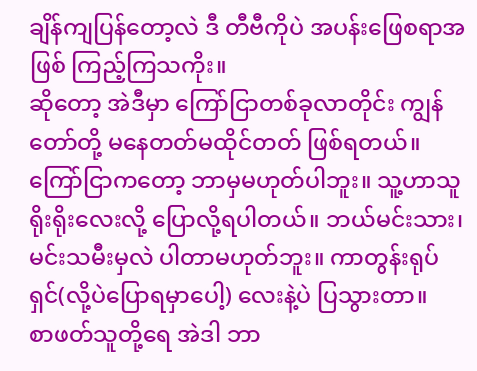ချိန်ကျပြန်တော့လဲ ဒီ တီဗီကိုပဲ အပန်းဖြေစရာအဖြစ် ကြည့်ကြသကိုး။
ဆိုတော့ အဲဒီမှာ ကြော်ငြာတစ်ခုလာတိုင်း ကျွန်တော်တို့ မနေတတ်မထိုင်တတ် ဖြစ်ရတယ်။
ကြော်ငြာကတော့ ဘာမှမဟုတ်ပါဘူး။ သူ့ဟာသူ ရိုးရိုးလေးလို့ ပြောလို့ရပါတယ်။ ဘယ်မင်းသား၊ မင်းသမီးမှလဲ ပါတာမဟုတ်ဘူး။ ကာတွန်းရုပ်ရှင်(လို့ပဲပြောရမှာပေါ့) လေးနဲ့ပဲ ပြသွားတာ။
စာဖတ်သူတို့ရေ အဲဒါ ဘာ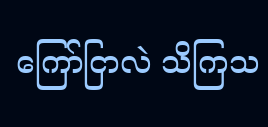ကြော်ငြာလဲ သိကြသ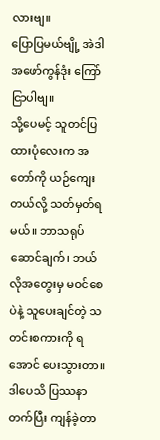လားဗျ။
ပြောပြမယ်ဗျို့ အဲဒါ အဖော်ကွန်ဒုံး ကြော်ငြာပါဗျ။
သို့ပေမင့် သူတင်ပြထားပုံလေးက အတော်ကို ယဉ်ကျေးတယ်လို့ သတ်မှတ်ရမယ်။ ဘာသရုပ်ဆောင်ချက်၊ ဘယ်လိုအတွေးမှ မဝင်စေပဲနဲ့ သူပေးချင်တဲ့ သတင်းစကားကို ရအောင် ပေးသွားတာ။
ဒါပေသိ ပြဿနာတက်ပြီး ကျန်ခဲ့တာ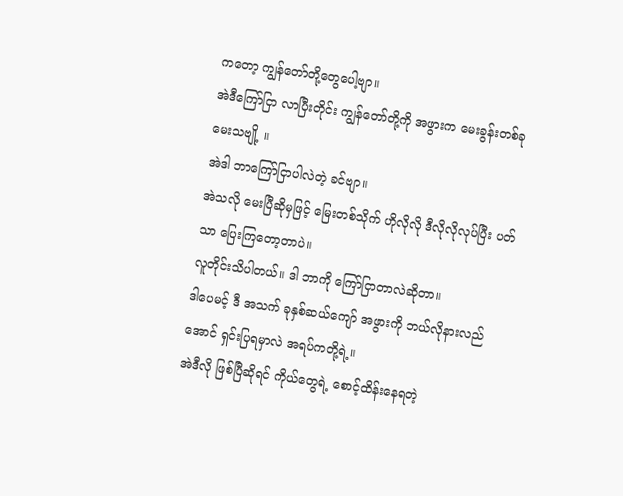ကတော့ ကျွန်တော်တို့တွေပေါ့ဗျာ။
အဲဒီကြော်ငြာ လာပြီးတိုင်း ကျွန်တော်တို့ကို အဖွားက မေးခွန်းတစ်ခု မေးသဗျို့ ။
အဲဒါ ဘာကြော်ငြာပါလဲတဲ့ ခင်ဗျာ။
အဲသလို မေးပြီဆိုမှဖြင့် မြေးတစ်သိုက် ဟိုလိုလို ဒီလိုလိုလုပ်ပြီး ပတ်သာ ပြေးကြတော့တာပဲ။
လူတိုင်းသိပါတယ်။ ဒါ ဘာကို ကြော်ငြာတာလဲဆိုတာ။
ဒါပေမင့် ဒီ အသက် ခုနှစ်ဆယ်ကျော် အဖွားကို ဘယ်လိုနားလည်အောင် ရှင်းပြရမှာလဲ အရပ်ကတို့ရဲ့။
အဲဒီလို ဖြစ်ပြီဆိုရင် ကိုယ်တွေရဲ့ စောင့်ထိန်းနေရတဲ့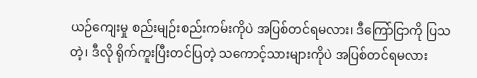ယဉ်ကျေးမှု စည်းမျဉ်းစည်းကမ်းကိုပဲ အပြစ်တင်ရမလား၊ ဒီကြော်ငြာကို ပြသတဲ့၊ ဒီလို ရိုက်ကူးပြီးတင်ပြတဲ့ သကောင့်သားများကိုပဲ အပြစ်တင်ရမလား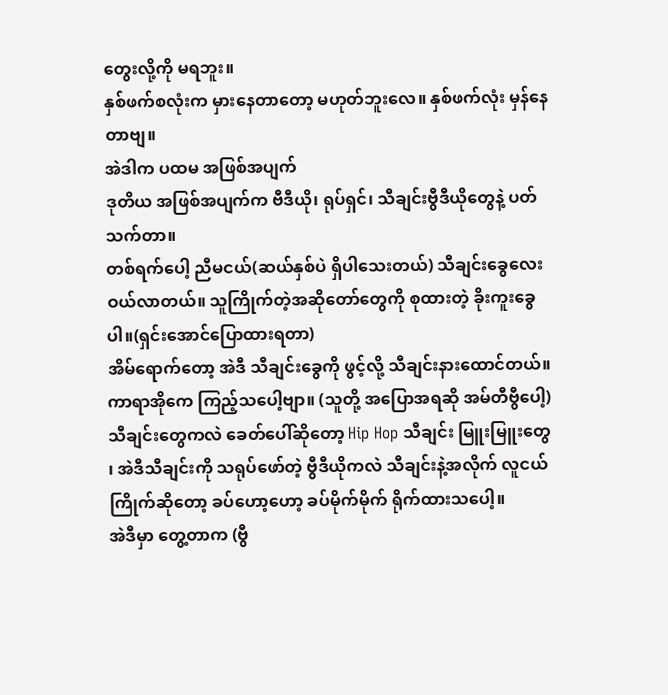တွေးလို့ကို မရဘူး။
နှစ်ဖက်စလုံးက မှားနေတာတော့ မဟုတ်ဘူးလေ။ နှစ်ဖက်လုံး မှန်နေတာဗျ။
အဲဒါက ပထမ အဖြစ်အပျက်
ဒုတိယ အဖြစ်အပျက်က ဗီဒီယို၊ ရုပ်ရှင်၊ သီချင်းဗွီဒီယိုတွေနဲ့ ပတ်သက်တာ။
တစ်ရက်ပေါ့ ညီမငယ်(ဆယ်နှစ်ပဲ ရှိပါသေးတယ်) သီချင်းခွေလေး ဝယ်လာတယ်။ သူကြိုက်တဲ့အဆိုတော်တွေကို စုထားတဲ့ ခိုးကူးခွေပါ။(ရှင်းအောင်ပြောထားရတာ)
အိမ်ရောက်တော့ အဲဒီ သီချင်းခွေကို ဖွင့်လို့ သီချင်းနားထောင်တယ်။ ကာရာအိုကေ ကြည့်သပေါ့ဗျာ။ (သူတို့ အပြောအရဆို အမ်တီဗွီပေါ့)
သီချင်းတွေကလဲ ခေတ်ပေါ်ဆိုတော့ Hip Hop သီချင်း မြူးမြူးတွေ ၊ အဲဒီသီချင်းကို သရုပ်ဖော်တဲ့ ဗွီဒီယိုကလဲ သီချင်းနဲ့အလိုက် လူငယ်ကြိုက်ဆိုတော့ ခပ်ဟော့ဟော့ ခပ်မိုက်မိုက် ရိုက်ထားသပေါ့။
အဲဒီမှာ တွေ့တာက (ဗွီ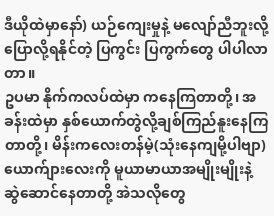ဒီယိုထဲမှာနော်) ယဉ်ကျေးမှုနဲ့ မလျော်ညီဘူးလို့ ပြောလို့ရနိုင်တဲ့ ပြကွင်း ပြကွက်တွေ ပါပါလာတာ။
ဥပမာ နိုက်ကလပ်ထဲမှာ ကနေကြတာတို့၊ အခန်းထဲမှာ နှစ်ယောက်တွဲလို့ချစ်ကြည်နူးနေကြတာတို့၊ မိန်းကလေးတန်မဲ့(သုံးနေကျမို့ပါဗျာ) ယောက်ျားလေးကို မူယာမာယာအမျိုးမျိုးနဲ့ ဆွဲဆောင်နေတာတို့ အဲသလိုတွေ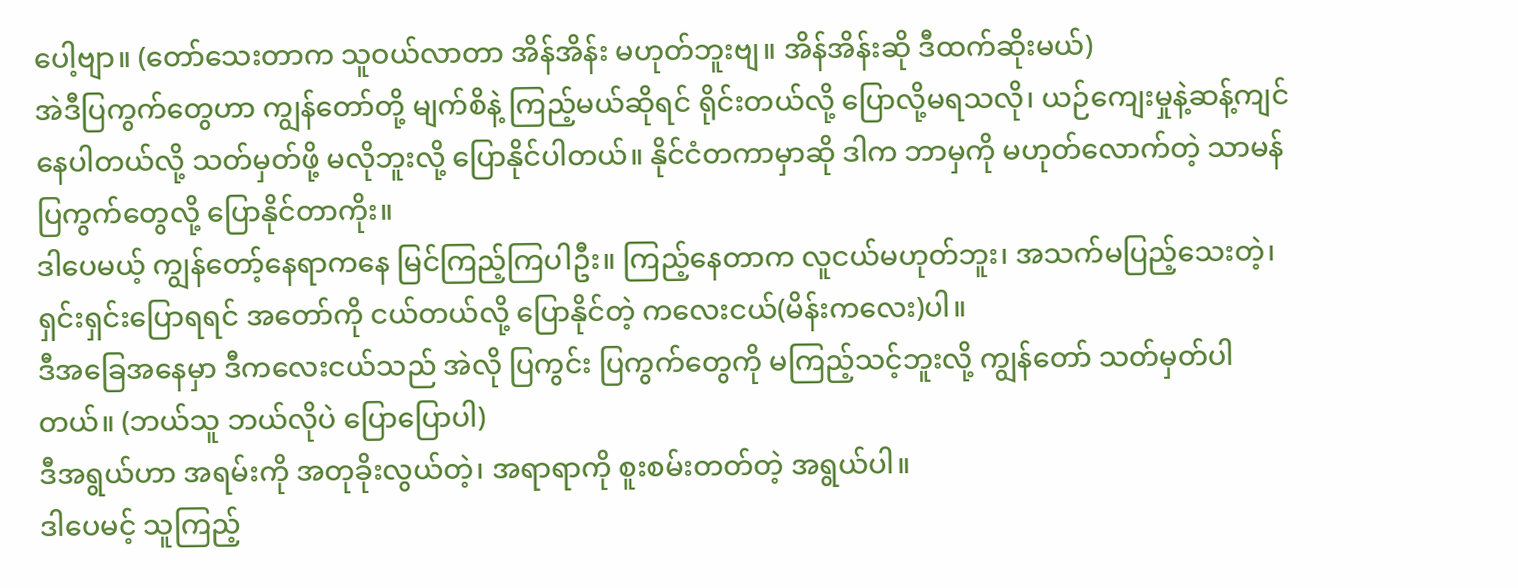ပေါ့ဗျာ။ (တော်သေးတာက သူဝယ်လာတာ အိန်အိန်း မဟုတ်ဘူးဗျ။ အိန်အိန်းဆို ဒီထက်ဆိုးမယ်)
အဲဒီပြကွက်တွေဟာ ကျွန်တော်တို့ မျက်စိနဲ့ ကြည့်မယ်ဆိုရင် ရိုင်းတယ်လို့ ပြောလို့မရသလို၊ ယဉ်ကျေးမှုနဲ့ဆန့်ကျင်နေပါတယ်လို့ သတ်မှတ်ဖို့ မလိုဘူးလို့ ပြောနိုင်ပါတယ်။ နိုင်ငံတကာမှာဆို ဒါက ဘာမှကို မဟုတ်လောက်တဲ့ သာမန် ပြကွက်တွေလို့ ပြောနိုင်တာကိုး။
ဒါပေမယ့် ကျွန်တော့်နေရာကနေ မြင်ကြည့်ကြပါဦး။ ကြည့်နေတာက လူငယ်မဟုတ်ဘူး၊ အသက်မပြည့်သေးတဲ့၊ ရှင်းရှင်းပြောရရင် အတော်ကို ငယ်တယ်လို့ ပြောနိုင်တဲ့ ကလေးငယ်(မိန်းကလေး)ပါ။
ဒီအခြေအနေမှာ ဒီကလေးငယ်သည် အဲလို ပြကွင်း ပြကွက်တွေကို မကြည့်သင့်ဘူးလို့ ကျွန်တော် သတ်မှတ်ပါတယ်။ (ဘယ်သူ ဘယ်လိုပဲ ပြောပြောပါ)
ဒီအရွယ်ဟာ အရမ်းကို အတုခိုးလွယ်တဲ့၊ အရာရာကို စူးစမ်းတတ်တဲ့ အရွယ်ပါ။
ဒါပေမင့် သူကြည့်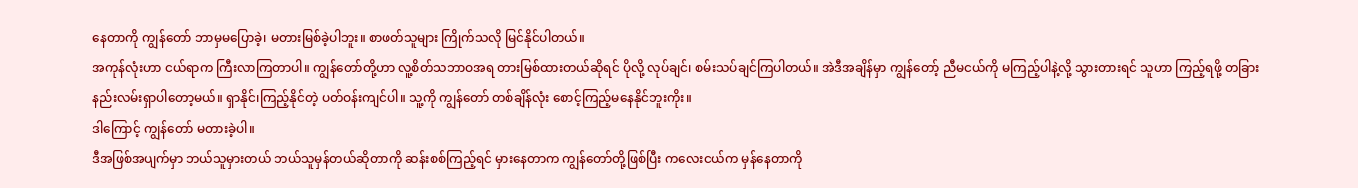နေတာကို ကျွန်တော် ဘာမှမပြောခဲ့၊ မတားမြစ်ခဲ့ပါဘူး။ စာဖတ်သူများ ကြိုက်သလို မြင်နိုင်ပါတယ်။
အကုန်လုံးဟာ ငယ်ရာက ကြီးလာကြတာပါ။ ကျွန်တော်တို့ဟာ လူ့စိတ်သဘာဝအရ တားမြစ်ထားတယ်ဆိုရင် ပိုလို့ လုပ်ချင်၊ စမ်းသပ်ချင်ကြပါတယ်။ အဲဒီအချိန်မှာ ကျွန်တော့် ညီမငယ်ကို မကြည့်ပါနဲ့လို့ သွားတားရင် သူဟာ ကြည့်ရဖို့ တခြားနည်းလမ်းရှာပါတော့မယ်။ ရှာနိုင်၊ကြည့်နိုင်တဲ့ ပတ်ဝန်းကျင်ပါ။ သူ့ကို ကျွန်တော် တစ်ချိန်လုံး စောင့်ကြည့်မနေနိုင်ဘူးကိုး။
ဒါကြောင့် ကျွန်တော် မတားခဲ့ပါ။
ဒီအဖြစ်အပျက်မှာ ဘယ်သူမှားတယ် ဘယ်သူမှန်တယ်ဆိုတာကို ဆန်းစစ်ကြည့်ရင် မှားနေတာက ကျွန်တော်တို့ဖြစ်ပြီး ကလေးငယ်က မှန်နေတာကို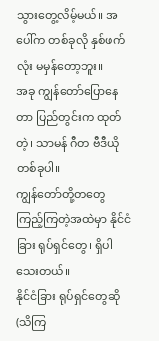သွားတွေ့လိမ့်မယ်။ အပေါ်က တစ်ခုလို နှစ်ဖက်လုံး မမှန်တော့ဘူး။
အခု ကျွန်တော်ပြောနေတာ ပြည်တွင်းက ထုတ်တဲ့၊ သာမန် ဂီတ ဗီဒီယိုတစ်ခုပါ။
ကျွန်တော်တို့တတွေ ကြည့်ကြတဲ့အထဲမှာ နိုင်ငံခြား ရုပ်ရှင်တွေ၊ ရှိပါသေးတယ်။
နိုင်ငံခြား ရုပ်ရှင်တွေဆို (သိကြ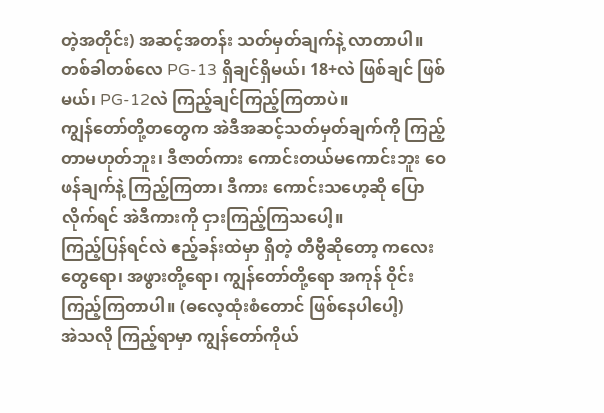တဲ့အတိုင်း) အဆင့်အတန်း သတ်မှတ်ချက်နဲ့ လာတာပါ။
တစ်ခါတစ်လေ PG-13 ရှိချင်ရှိမယ်၊ 18+လဲ ဖြစ်ချင် ဖြစ်မယ်၊ PG-12လဲ ကြည့်ချင်ကြည့်ကြတာပဲ။
ကျွန်တော်တို့တတွေက အဲဒီအဆင့်သတ်မှတ်ချက်ကို ကြည့်တာမဟုတ်ဘူး၊ ဒီဇာတ်ကား ကောင်းတယ်မကောင်းဘူး ဝေဖန်ချက်နဲ့ ကြည့်ကြတာ၊ ဒီကား ကောင်းသဟေ့ဆို ပြောလိုက်ရင် အဲဒီကားကို ငှားကြည့်ကြသပေါ့။
ကြည့်ပြန်ရင်လဲ ဧည့်ခန်းထဲမှာ ရှိတဲ့ တီဗွီဆိုတော့ ကလေးတွေရော၊ အဖွားတို့ရော၊ ကျွန်တော်တို့ရော အကုန် ဝိုင်းကြည့်ကြတာပါ။ (ဓလေ့ထုံးစံတောင် ဖြစ်နေပါပေါ့)
အဲသလို ကြည့်ရာမှာ ကျွန်တော်ကိုယ်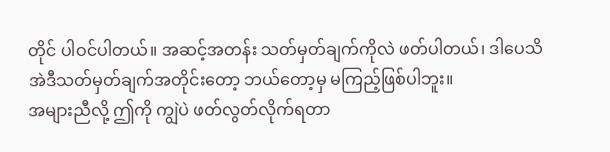တိုင် ပါဝင်ပါတယ်။ အဆင့်အတန်း သတ်မှတ်ချက်ကိုလဲ ဖတ်ပါတယ်၊ ဒါပေသိ အဲဒီသတ်မှတ်ချက်အတိုင်းတော့ ဘယ်တော့မှ မကြည့်ဖြစ်ပါဘူး။
အများညီလို့ ဤကို ကျွဲပဲ ဖတ်လွတ်လိုက်ရတာ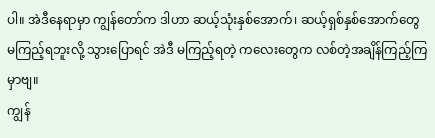ပါ။ အဲဒီနေရာမှာ ကျွန်တော်က ဒါဟာ ဆယ့်သုံးနှစ်အောက်၊ ဆယ့်ရှစ်နှစ်အောက်တွေ မကြည့်ရဘူးလို့ သွားပြောရင် အဲဒီ မကြည့်ရတဲ့ ကလေးတွေက လစ်တဲ့အချိန်ကြည့်ကြမှာဗျ။
ကျွန်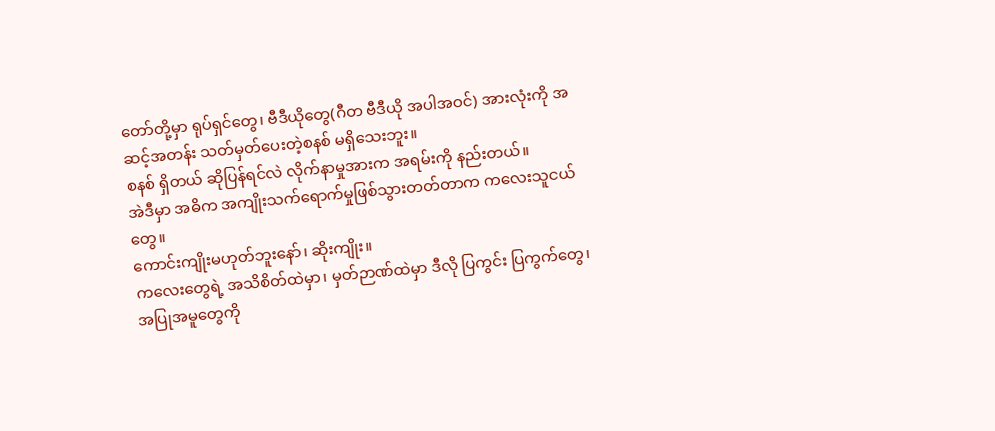တော်တို့မှာ ရုပ်ရှင်တွေ၊ ဗီဒီယိုတွေ(ဂီတ ဗီဒီယို အပါအဝင်) အားလုံးကို အဆင့်အတန်း သတ်မှတ်ပေးတဲ့စနစ် မရှိသေးဘူး။
စနစ် ရှိတယ် ဆိုပြန်ရင်လဲ လိုက်နာမှုအားက အရမ်းကို နည်းတယ်။
အဲဒီမှာ အဓိက အကျိုးသက်ရောက်မှုဖြစ်သွားတတ်တာက ကလေးသူငယ်တွေ။
ကောင်းကျိုးမဟုတ်ဘူးနော်၊ ဆိုးကျိုး။
ကလေးတွေရဲ့ အသိစိတ်ထဲမှာ၊ မှတ်ဉာဏ်ထဲမှာ ဒီလို ပြကွင်း ပြကွက်တွေ၊ အပြုအမူတွေကို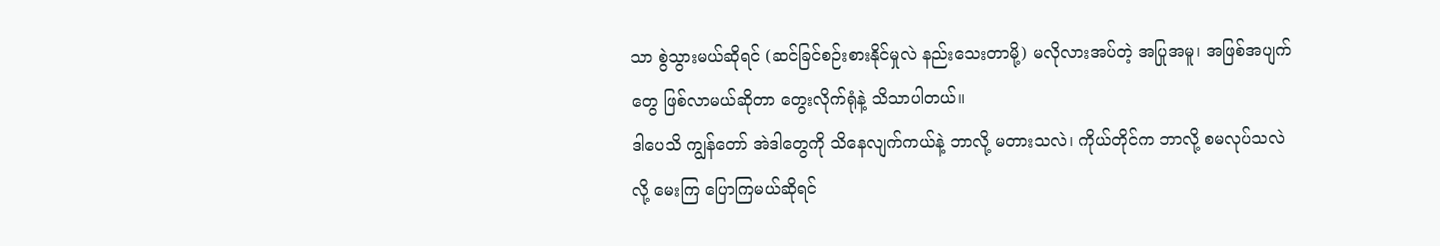သာ စွဲသွားမယ်ဆိုရင် (ဆင်ခြင်စဉ်းစားနိုင်မှုလဲ နည်းသေးတာမို့) မလိုလားအပ်တဲ့ အပြုအမူ၊ အဖြစ်အပျက်တွေ ဖြစ်လာမယ်ဆိုတာ တွေးလိုက်ရုံနဲ့ သိသာပါတယ်။
ဒါပေသိ ကျွန်တော် အဲဒါတွေကို သိနေလျက်ကယ်နဲ့ ဘာလို့ မတားသလဲ၊ ကိုယ်တိုင်က ဘာလို့ စမလုပ်သလဲလို့ မေးကြ ပြောကြမယ်ဆိုရင်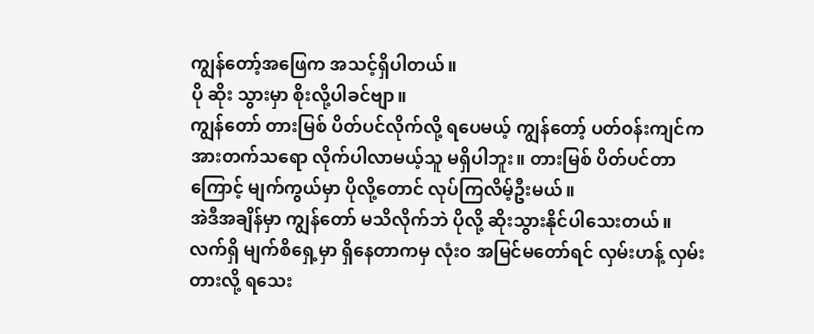ကျွန်တော့်အဖြေက အသင့်ရှိပါတယ်။
ပို ဆိုး သွားမှာ စိုးလို့ပါခင်ဗျာ။
ကျွန်တော် တားမြစ် ပိတ်ပင်လိုက်လို့ ရပေမယ့် ကျွန်တော့် ပတ်ဝန်းကျင်က အားတက်သရော လိုက်ပါလာမယ့်သူ မရှိပါဘူး။ တားမြစ် ပိတ်ပင်တာကြောင့် မျက်ကွယ်မှာ ပိုလို့တောင် လုပ်ကြလိမ့်ဦးမယ်။
အဲဒီအချိန်မှာ ကျွန်တော် မသိလိုက်ဘဲ ပိုလို့ ဆိုးသွားနိုင်ပါသေးတယ်။
လက်ရှိ မျက်စိရှေ့မှာ ရှိနေတာကမှ လုံးဝ အမြင်မတော်ရင် လှမ်းဟန့် လှမ်းတားလို့ ရသေး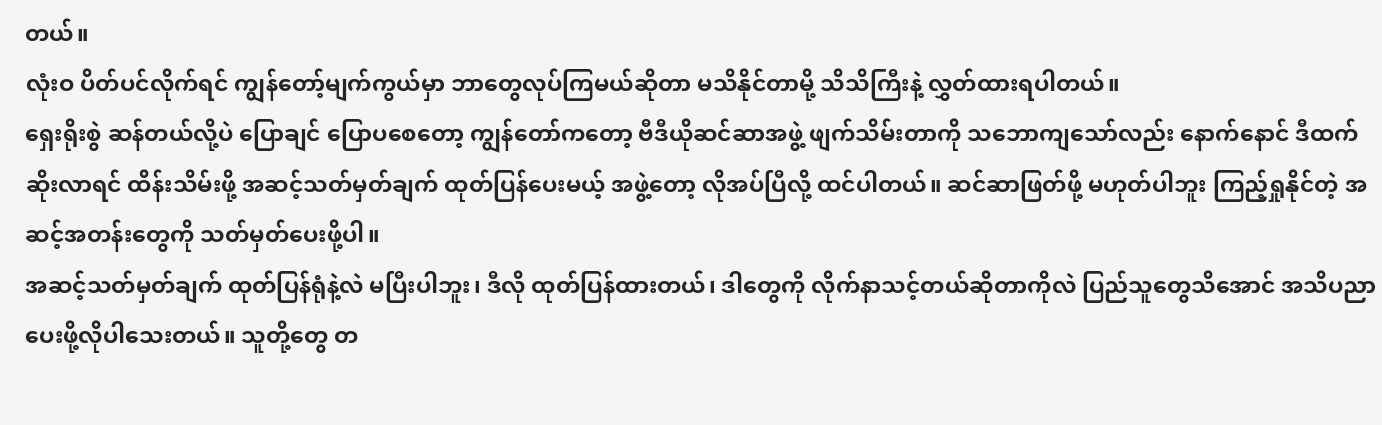တယ်။
လုံးဝ ပိတ်ပင်လိုက်ရင် ကျွန်တော့်မျက်ကွယ်မှာ ဘာတွေလုပ်ကြမယ်ဆိုတာ မသိနိုင်တာမို့ သိသိကြီးနဲ့ လွှတ်ထားရပါတယ်။
ရှေးရိုးစွဲ ဆန်တယ်လို့ပဲ ပြောချင် ပြောပစေတော့ ကျွန်တော်ကတော့ ဗီဒီယိုဆင်ဆာအဖွဲ့ ဖျက်သိမ်းတာကို သဘောကျသော်လည်း နောက်နောင် ဒီထက်ဆိုးလာရင် ထိန်းသိမ်းဖို့ အဆင့်သတ်မှတ်ချက် ထုတ်ပြန်ပေးမယ့် အဖွဲ့တော့ လိုအပ်ပြီလို့ ထင်ပါတယ်။ ဆင်ဆာဖြတ်ဖို့ မဟုတ်ပါဘူး ကြည့်ရှုနိုင်တဲ့ အဆင့်အတန်းတွေကို သတ်မှတ်ပေးဖို့ပါ။
အဆင့်သတ်မှတ်ချက် ထုတ်ပြန်ရုံနဲ့လဲ မပြီးပါဘူး၊ ဒီလို ထုတ်ပြန်ထားတယ်၊ ဒါတွေကို လိုက်နာသင့်တယ်ဆိုတာကိုလဲ ပြည်သူတွေသိအောင် အသိပညာပေးဖို့လိုပါသေးတယ်။ သူတို့တွေ တ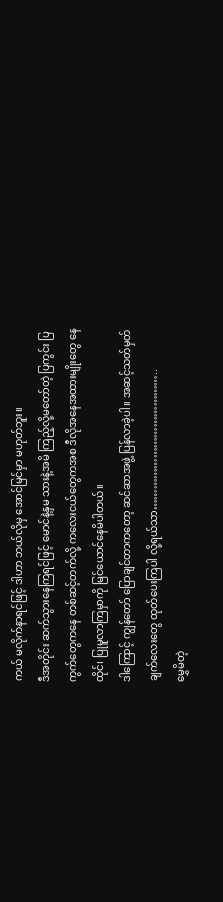ကယ် မလိုက်နာရင်ဖြင့် ဒါဟာ ဘယ်လိုမှ အောင်မြင်မှာ မဟုတ်ဘူး။
ဒီအတိုင်း ဆက်သွားနေကြရင်ဖြင့် မောင်နဲ့နှမ သားနဲ့အမိ ကြည့်လို့မတော်တဲ့ ပြကွင်း ပြကွက်တွေကနေ တစ်ဆင့်တက်လို့ ကလေးငယ်တွေကအစ ဒီလိုအနေအထားမျိုးတွေ နေထိုင်၊ ပြုမူလာကြမှာကို မြင်ယောင်နေမိပါတယ်။
ဒါကြောင့် ကျွန်တော် ပြောချင်တာကတော့ ဆင်ဆာအဖွဲ့ ပြန်လာခဲ့ပါ။ အဆင့်သတ်မှတ်ချက်လေးတွေ ထုတ်ပေးကြပါ လို့ရယ်သာ…………………………………..
မွှေမိတဲ့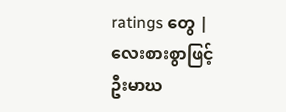ratings တွေ |
လေးစားစွာဖြင့်
ဦးမာဃ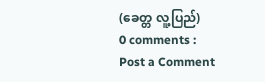(ခေတ္တ လူ့ပြည်)
0 comments :
Post a Comment